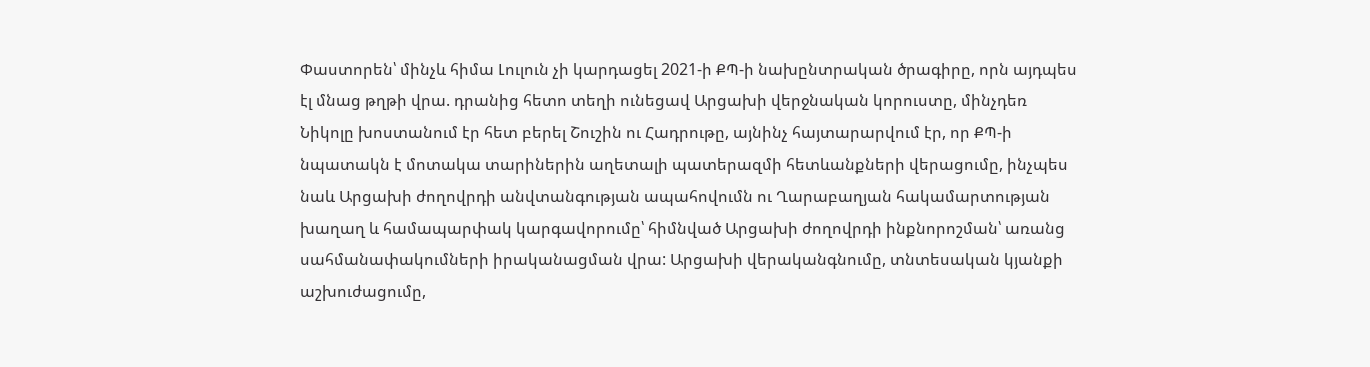Փաստորեն՝ մինչև հիմա Լուլուն չի կարդացել 2021-ի ՔՊ-ի նախընտրական ծրագիրը, որն այդպես էլ մնաց թղթի վրա. դրանից հետո տեղի ունեցավ Արցախի վերջնական կորուստը, մինչդեռ Նիկոլը խոստանում էր հետ բերել Շուշին ու Հադրութը, այնինչ հայտարարվում էր, որ ՔՊ-ի նպատակն է մոտակա տարիներին աղետալի պատերազմի հետևանքների վերացումը, ինչպես նաև Արցախի ժողովրդի անվտանգության ապահովումն ու Ղարաբաղյան հակամարտության խաղաղ և համապարփակ կարգավորումը՝ հիմնված Արցախի ժողովրդի ինքնորոշման՝ առանց սահմանափակումների իրականացման վրա: Արցախի վերականգնումը, տնտեսական կյանքի աշխուժացումը,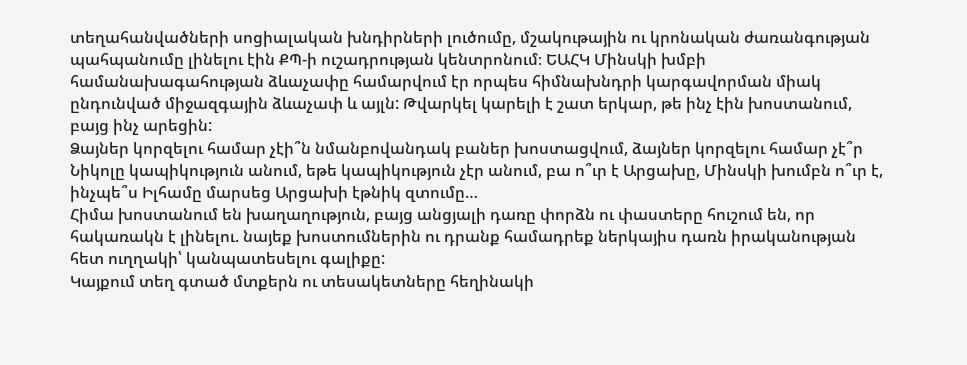տեղահանվածների սոցիալական խնդիրների լուծումը, մշակութային ու կրոնական ժառանգության պահպանումը լինելու էին ՔՊ-ի ուշադրության կենտրոնում։ ԵԱՀԿ Մինսկի խմբի համանախագահության ձևաչափը համարվում էր որպես հիմնախնդրի կարգավորման միակ ընդունված միջազգային ձևաչափ և այլն: Թվարկել կարելի է շատ երկար, թե ինչ էին խոստանում, բայց ինչ արեցին:
Ձայներ կորզելու համար չէի՞ն նմանբովանդակ բաներ խոստացվում, ձայներ կորզելու համար չէ՞ր Նիկոլը կապիկություն անում, եթե կապիկություն չէր անում, բա ո՞ւր է Արցախը, Մինսկի խումբն ո՞ւր է, ինչպե՞ս Իլհամը մարսեց Արցախի էթնիկ զտումը…
Հիմա խոստանում են խաղաղություն, բայց անցյալի դառը փորձն ու փաստերը հուշում են, որ հակառակն է լինելու. նայեք խոստումներին ու դրանք համադրեք ներկայիս դառն իրականության հետ ուղղակի՝ կանպատեսելու գալիքը:
Կայքում տեղ գտած մտքերն ու տեսակետները հեղինակի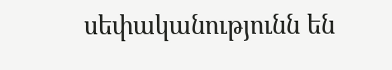սեփականությունն են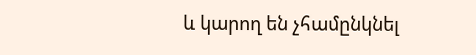և կարող են չհամընկնել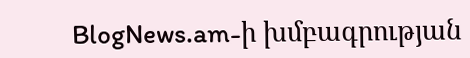BlogNews.am-ի խմբագրության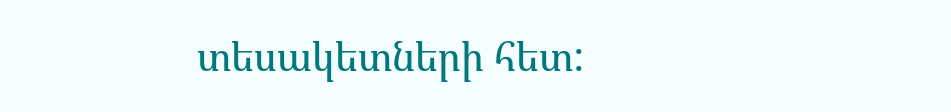տեսակետների հետ: